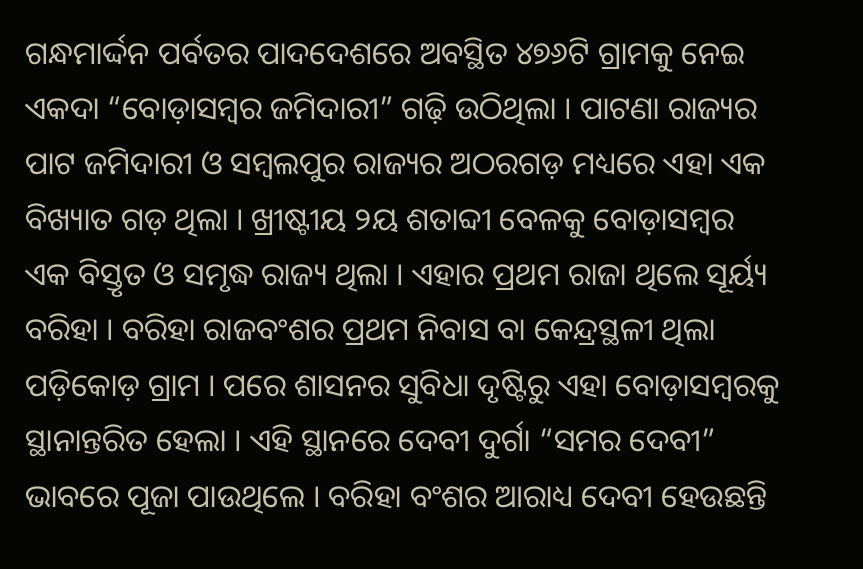ଗନ୍ଧମାର୍ଦ୍ଦନ ପର୍ବତର ପାଦଦେଶରେ ଅବସ୍ଥିତ ୪୭୬ଟି ଗ୍ରାମକୁ ନେଇ ଏକଦା “ବୋଡ଼ାସମ୍ବର ଜମିଦାରୀ” ଗଢ଼ି ଉଠିଥିଲା । ପାଟଣା ରାଜ୍ୟର ପାଟ ଜମିଦାରୀ ଓ ସମ୍ବଲପୁର ରାଜ୍ୟର ଅଠରଗଡ଼ ମଧ୍ୟରେ ଏହା ଏକ ବିଖ୍ୟାତ ଗଡ଼ ଥିଲା । ଖ୍ରୀଷ୍ଟୀୟ ୨ୟ ଶତାବ୍ଦୀ ବେଳକୁ ବୋଡ଼ାସମ୍ବର ଏକ ବିସ୍ତୃତ ଓ ସମୃଦ୍ଧ ରାଜ୍ୟ ଥିଲା । ଏହାର ପ୍ରଥମ ରାଜା ଥିଲେ ସୂର୍ୟ୍ୟ ବରିହା । ବରିହା ରାଜବଂଶର ପ୍ରଥମ ନିବାସ ବା କେନ୍ଦ୍ରସ୍ଥଳୀ ଥିଲା ପଡ଼ିକୋଡ଼ ଗ୍ରାମ । ପରେ ଶାସନର ସୁବିଧା ଦୃଷ୍ଟିରୁ ଏହା ବୋଡ଼ାସମ୍ବରକୁ ସ୍ଥାନାନ୍ତରିତ ହେଲା । ଏହି ସ୍ଥାନରେ ଦେବୀ ଦୁର୍ଗା “ସମର ଦେବୀ” ଭାବରେ ପୂଜା ପାଉଥିଲେ । ବରିହା ବଂଶର ଆରାଧ୍ୟ ଦେବୀ ହେଉଛନ୍ତି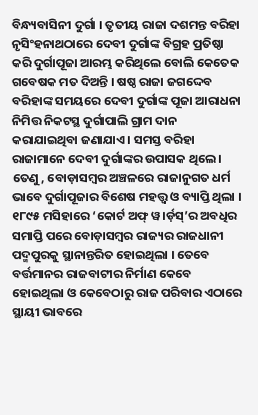ବିନ୍ଧ୍ୟବାସିନୀ ଦୁର୍ଗା । ତୃତୀୟ ରାଜା ଦଶମନ୍ତ ବରିହା ନୃସିଂହନାଥଠାରେ ଦେବୀ ଦୁର୍ଗାଙ୍କ ବିଗ୍ରହ ପ୍ରତିଷ୍ଠା କରି ଦୁର୍ଗାପୂଜା ଆରମ୍ଭ କରିଥିଲେ ବୋଲି କେତେକ ଗବେଷକ ମତ ଦିଅନ୍ତି । ଷଷ୍ଠ ରାଜା ଜଗଦ୍ଦେବ ବରିହାଙ୍କ ସମୟରେ ଦେବୀ ଦୁର୍ଗାଙ୍କ ପୂଜା ଆରାଧନା ନିମିତ୍ତ ନିକଟସ୍ଥ ଦୁର୍ଗାପାଲି ଗ୍ରାମ ଦାନ କରାଯାଇଥିବା ଜଣାଯାଏ । ସମସ୍ତ ବରିହା ରାଜାମାନେ ଦେବୀ ଦୁର୍ଗାଙ୍କର ଉପାସକ ଥିଲେ । ତେଣୁ, ବୋଡ଼ାସମ୍ବର ଅଞ୍ଚଳରେ ରାଜାନୁଗତ ଧର୍ମ ଭାବେ ଦୁର୍ଗାପୂଜାର ବିଶେଷ ମହତ୍ତ୍ଵ ଓ ବ୍ୟାପ୍ତି ଥିଲା ।
୧୮୯୫ ମସିହାରେ ‘କୋର୍ଟ ଅଫ୍ ୱ।ର୍ଡ଼ସ୍’ର ଅବଧିର ସମାପ୍ତି ପରେ ବୋଡ଼ାସମ୍ବର ରାଜ୍ୟର ରାଜଧାନୀ ପଦ୍ମପୁରକୁ ସ୍ଥାନାନ୍ତରିତ ହୋଇଥିଲା । ତେବେ ବର୍ତ୍ତମାନର ରାଜବାଟୀର ନିର୍ମାଣ କେବେ ହୋଇଥିଲା ଓ କେବେଠାରୁ ରାଜ ପରିବାର ଏଠାରେ ସ୍ଥାୟୀ ଭାବରେ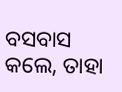ବସବାସ କଲେ, ତାହା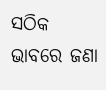ସଠିକ ଭାବରେ ଜଣା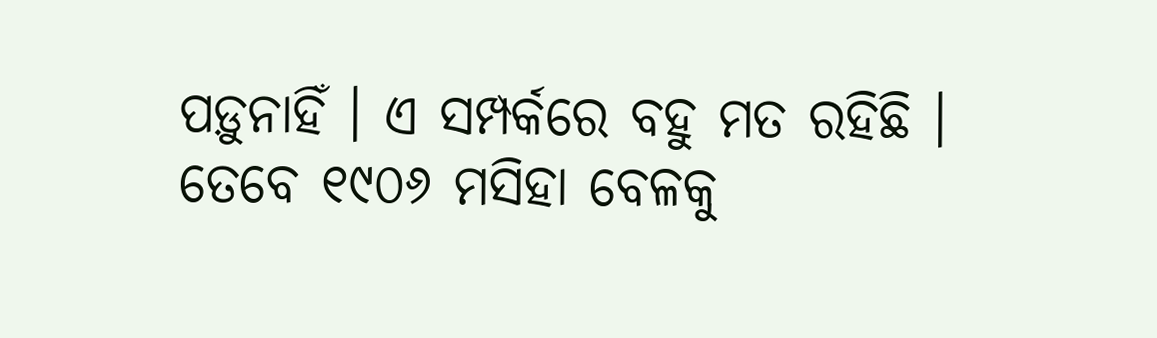ପଡ଼ୁନାହିଁ । ଏ ସମ୍ପର୍କରେ ବହୁ ମତ ରହିଛି । ତେବେ ୧୯୦୬ ମସିହା ବେଳକୁ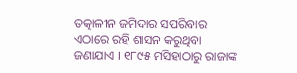ତତ୍କାଳୀନ ଜମିଦାର ସପରିବାର ଏଠାରେ ରହି ଶାସନ କରୁଥିବା ଜଣାଯାଏ । ୧୮୯୫ ମସିହାଠାରୁ ରାଜାଙ୍କ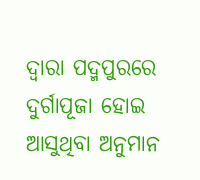ଦ୍ୱାରା ପଦ୍ମପୁରରେ ଦୁର୍ଗାପୂଜା ହୋଇ ଆସୁଥିବା ଅନୁମାନ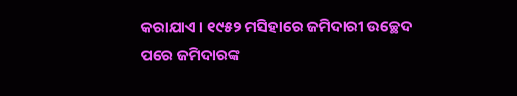କରାଯାଏ । ୧୯୫୨ ମସିହାରେ ଜମିଦାରୀ ଉଚ୍ଛେଦ ପରେ ଜମିଦାରଙ୍କ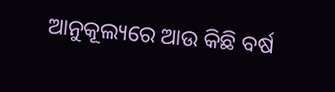ଆନୁକୂଲ୍ୟରେ ଆଉ କିଛି ବର୍ଷ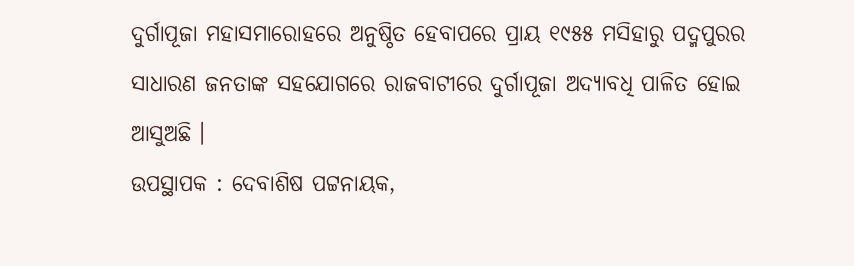ଦୁର୍ଗାପୂଜା ମହାସମାରୋହରେ ଅନୁଷ୍ଠିତ ହେବାପରେ ପ୍ରାୟ ୧୯୫୫ ମସିହାରୁ ପଦ୍ମପୁରର ସାଧାରଣ ଜନତାଙ୍କ ସହଯୋଗରେ ରାଜବାଟୀରେ ଦୁର୍ଗାପୂଜା ଅଦ୍ୟାବଧି ପାଳିତ ହୋଇ ଆସୁଅଛି ।
ଉପସ୍ଥାପକ : ଦେବାଶିଷ ପଟ୍ଟନାୟକ,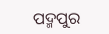ପଦ୍ମପୁର